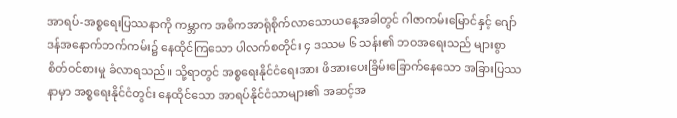အာရပ်-အစ္စရေးပြဿနာကို ကမ္ဘာက အဓိကအာရုံစိုက်လာသောယနေ့အခါတွင် ဂါဇာကမ်းမြောင်နှင့် ဂျော်ဒန်အနောက်ဘက်ကမ်း၌ နေထိုင်ကြသော ပါလက်စတိုင်း ၄ ဒဿမ ၆ သန်း၏ ဘဝအရေးသည် များစွာစိတ်ဝင်စားမှု ခံလာရသည်။ သို့ရာတွင် အစ္စရေးနိုင်ငံရေးအား ဖိအားပေးခြိမ်းခြောက်နေသော အခြားပြဿနာမှာ အစ္စရေးနိုင်ငံတွင်း နေထိုင်သော အာရပ်နိုင်ငံသာများ၏ အဆင့်အ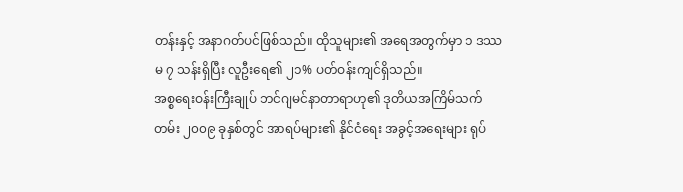တန်းနှင့် အနာဂတ်ပင်ဖြစ်သည်။ ထိုသူများ၏ အရေအတွက်မှာ ၁ ဒဿမ ၇ သန်းရှိပြီး လူဦးရေ၏ ၂၁% ပတ်ဝန်းကျင်ရှိသည်။
အစ္စရေးဝန်းကြီးချုပ် ဘင်ဂျမင်နာတာရာဟု၏ ဒုတိယအကြိမ်သက်တမ်း ၂၀၀၉ ခုနှစ်တွင် အာရပ်များ၏ နိုင်ငံရေး အခွင့်အရေးများ ရုပ်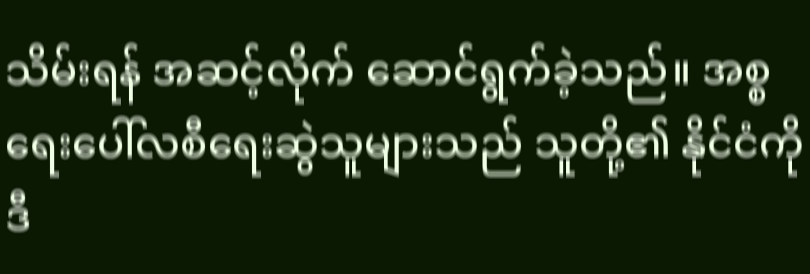သိမ်းရန် အဆင့်လိုက် ဆောင်ရွက်ခဲ့သည်။ အစ္စရေးပေါ်လစီရေးဆွဲသူများသည် သူတို့၏ နိုင်ငံကို ဒီ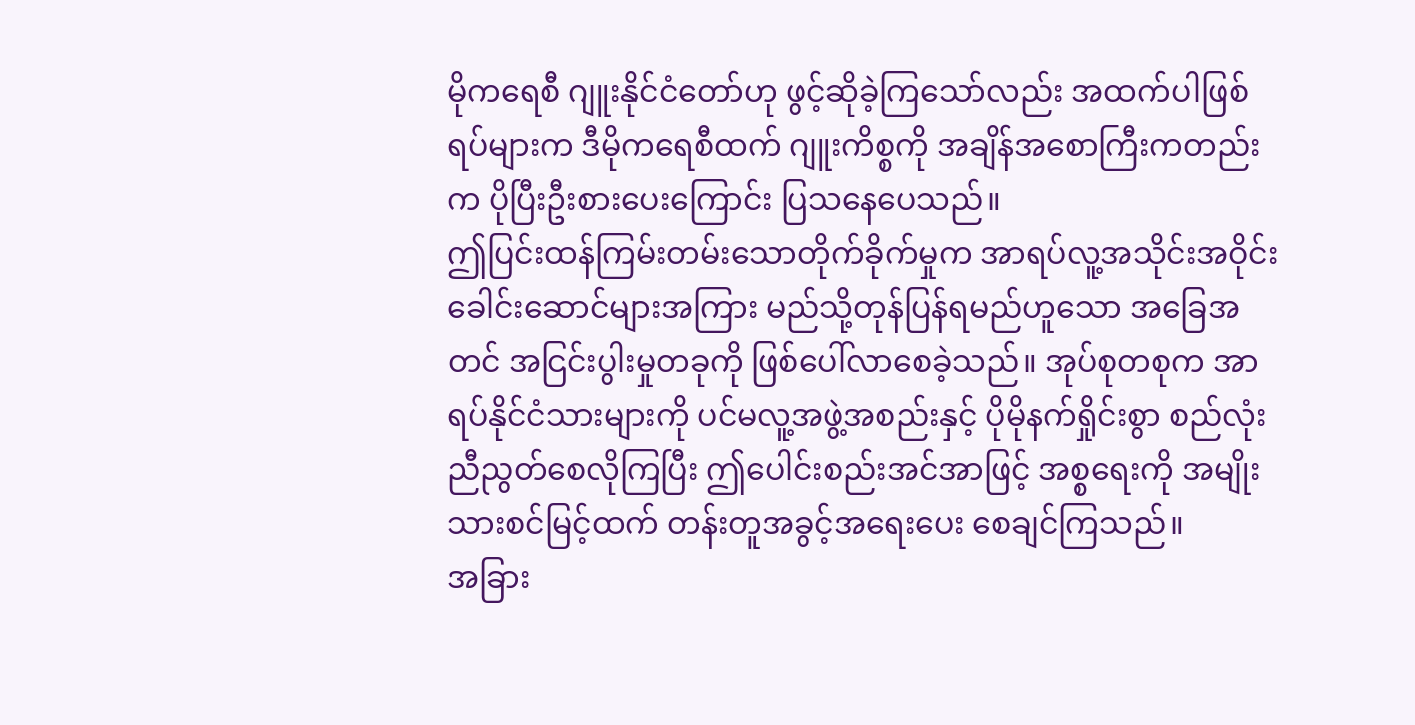မိုကရေစီ ဂျူးနိုင်ငံတော်ဟု ဖွင့်ဆိုခဲ့ကြသော်လည်း အထက်ပါဖြစ်ရပ်များက ဒီမိုကရေစီထက် ဂျူးကိစ္စကို အချိန်အစောကြီးကတည်းက ပိုပြီးဦးစားပေးကြောင်း ပြသနေပေသည်။
ဤပြင်းထန်ကြမ်းတမ်းသောတိုက်ခိုက်မှုက အာရပ်လူ့အသိုင်းအဝိုင်း ခေါင်းဆောင်များအကြား မည်သို့တုန်ပြန်ရမည်ဟူသော အခြေအတင် အငြင်းပွါးမှုတခုကို ဖြစ်ပေါ်လာစေခဲ့သည်။ အုပ်စုတစုက အာရပ်နိုင်ငံသားများကို ပင်မလူ့အဖွဲ့အစည်းနှင့် ပိုမိုနက်ရှိုင်းစွာ စည်လုံးညီညွတ်စေလိုကြပြီး ဤပေါင်းစည်းအင်အာဖြင့် အစ္စရေးကို အမျိုးသားစင်မြင့်ထက် တန်းတူအခွင့်အရေးပေး စေချင်ကြသည်။
အခြား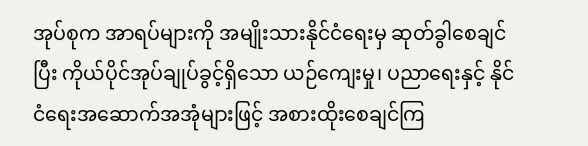အုပ်စုက အာရပ်များကို အမျိုးသားနိုင်ငံရေးမှ ဆုတ်ခွါစေချင်ပြီး ကိုယ်ပိုင်အုပ်ချုပ်ခွင့်ရှိသော ယဉ်ကျေးမှု၊ ပညာရေးနှင့် နိုင်ငံရေးအဆောက်အအုံများဖြင့် အစားထိုးစေချင်ကြ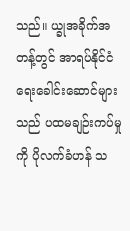သည်။ ယ္ခုအခိုက်အတန့်တွင် အာရပ်နိုင်ငံရေးခေါင်းဆောင်များသည် ပထမချဉ်းကပ်မှုကို ပိုလက်ခံဟန် သ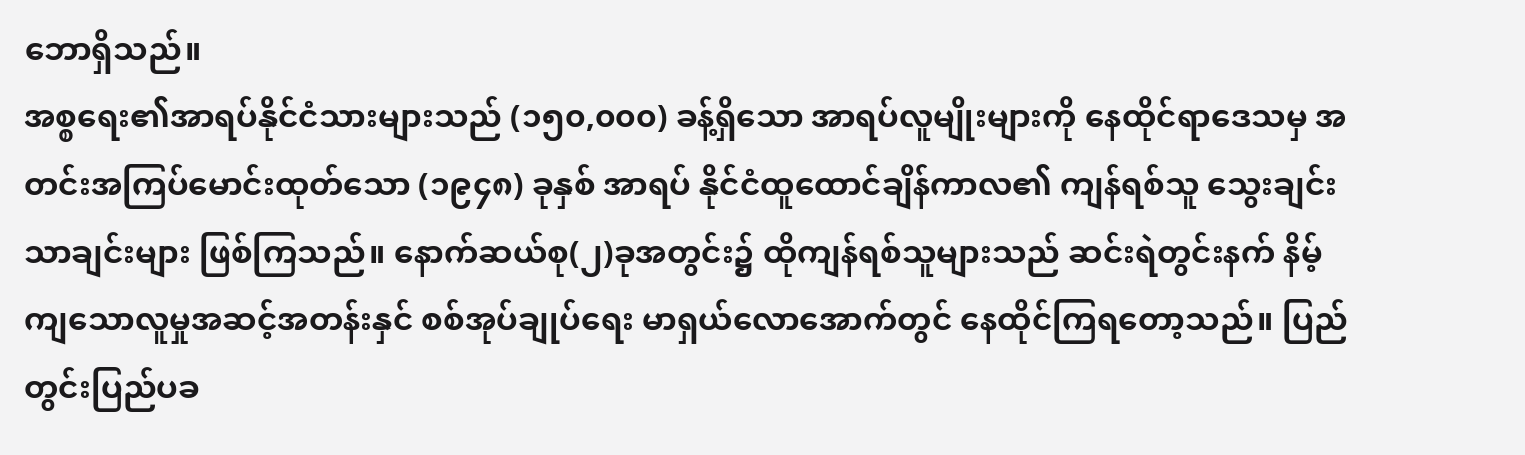ဘောရှိသည်။
အစ္စရေး၏အာရပ်နိုင်ငံသားများသည် (၁၅၀,၀၀၀) ခန့်ရှိသော အာရပ်လူမျိုးများကို နေထိုင်ရာဒေသမှ အတင်းအကြပ်မောင်းထုတ်သော (၁၉၄၈) ခုနှစ် အာရပ် နိုင်ငံထူထောင်ချိန်ကာလ၏ ကျန်ရစ်သူ သွေးချင်းသာချင်းများ ဖြစ်ကြသည်။ နောက်ဆယ်စု(၂)ခုအတွင်း၌ ထိုကျန်ရစ်သူများသည် ဆင်းရဲတွင်းနက် နိမ့်ကျသောလူမှုအဆင့်အတန်းနှင် စစ်အုပ်ချုပ်ရေး မာရှယ်လောအောက်တွင် နေထိုင်ကြရတော့သည်။ ပြည်တွင်းပြည်ပခ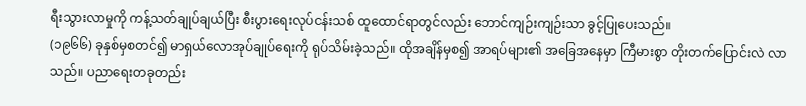ရီးသွားလာမှုကို ကန့်သတ်ချုပ်ချယ်ပြီး စီးပွားရေးလုပ်ငန်းသစ် ထူထောင်ရာတွင်လည်း ဘောင်ကျဉ်းကျဉ်းသာ ခွင့်ပြုပေးသည်။
(၁၉၆၆) ခုနှစ်မှစတင်၍ မာရှယ်လောအုပ်ချုပ်ရေးကို ရုပ်သိမ်းခဲ့သည်။ ထိုအချိန်မှစ၍ အာရပ်များ၏ အခြေအနေမှာ ကြီမားစွာ တိုးတက်ပြောင်းလဲ လာသည်။ ပညာရေးတခုတည်း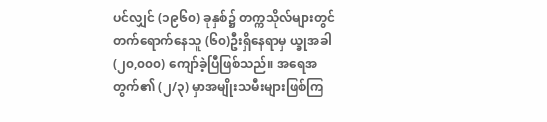ပင်လျှင် (၁၉၆၀) ခုနှစ်၌ တက္ကသိုလ်များတွင် တက်ရောက်နေသူ (၆၀)ဦးရှိနေရာမှ ယ္ခုအခါ (၂၀,၀၀၀) ကျော်ခဲ့ပြီဖြစ်သည်။ အရေအတွက်၏ (၂/၃) မှာအမျိုးသမီးများဖြစ်ကြ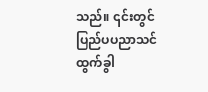သည်။ ၎င်းတွင် ပြည်ပပညာသင် ထွက်ခွါ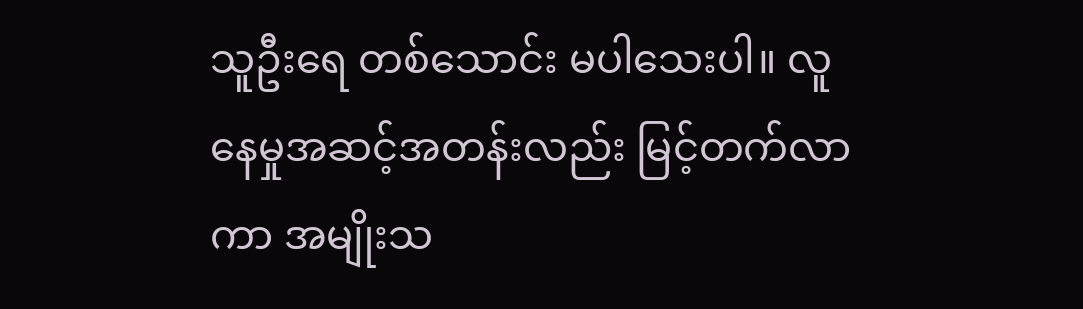သူဦးရေ တစ်သောင်း မပါသေးပါ။ လူနေမှုအဆင့်အတန်းလည်း မြင့်တက်လာကာ အမျိုးသ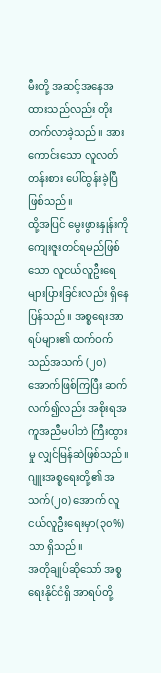မီးတို့ အဆင့်အနေအထားသည်လည်း တိုးတက်လာခဲ့သည်။ အားကောင်းသော လူလတ်တန်းစား ပေါ်ထွန်းခဲ့ပြီ ဖြစ်သည်။
ထို့အပြင် မွေးဖွားနှုန်းကို ကျေးဇူးတင်ရမည်ဖြစ်သော လူငယ်လူဦးရေများပြားခြင်းလည်း ရှိနေပြန်သည်။ အစ္စရေးအာရပ်များ၏ ထက်ဝက်သည်အသက် (၂၀) အောက်ဖြစ်ကြပြီး ဆက်လက်၍လည်း အစိုးရအကူအညီမပါဘဲ ကြီးထွားမှု လျှင်မြန်ဆဲဖြစ်သည်။ ဂျူးအစ္စရေးတို့၏ အသက်(၂၀) အောက် လူငယ်လူဦးရေးမှာ(၃၀%)သာ ရှိသည်။
အတိုချုပ်ဆိုသော် အစ္စရေးနိုင်ငံရှိ အာရပ်တို့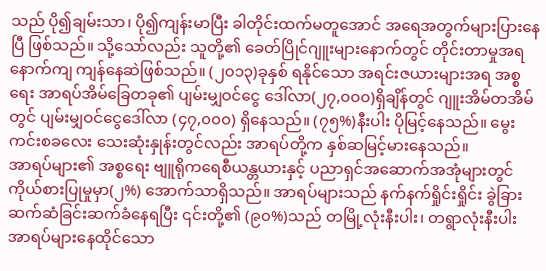သည် ပို၍ချမ်းသာ၊ ပို၍ကျန်းမာပြီး ခါတိုင်းထက်မတူအောင် အရေအတွက်များပြားနေပြီ ဖြစ်သည်။ သို့သော်လည်း သူတို့၏ ခေတ်ပြိုင်ဂျူးများနောက်တွင် တိုင်းတာမှုအရ နောက်ကျ ကျန်နေဆဲဖြစ်သည်။ (၂၀၁၃)ခုနှစ် ရနိုင်သော အရင်းဇယားများအရ အစ္စရေး အာရပ်အိမ်ခြေတခု၏ ပျမ်းမျှဝင်ငွေ ဒေါ်လာ(၂၇,၀၀၀)ရှိချိန်တွင် ဂျူးအိမ်တအိမ်တွင် ပျမ်းမျှဝင်ငွေဒေါ်လာ (၄၇,၀၀၀) ရှိနေသည်။ (၇၅%)နီးပါး ပိုမြင့်နေသည်။ မွေးကင်းစခလေး သေးဆုံးနှုန်းတွင်လည်း အာရပ်တို့က နှစ်ဆမြင့်မားနေသည်။
အာရပ်များ၏ အစ္စရေး ဗျူရိုကရေစီယန္တယားနှင့် ပညာရှင်အဆောက်အအုံများတွင် ကိုယ်စားပြုမှုမှာ(၂%) အောက်သာရှိသည်။ အာရပ်များသည် နက်နက်ရှိုင်းရှိုင်း ခွဲခြားဆက်ဆံခြင်းဆက်ခံနေရပြီး ၎င်းတို့၏ (၉၀%)သည် တမြို့လုံးနီးပါး၊ တရွာလုံးနီးပါး အာရပ်များနေထိုင်သော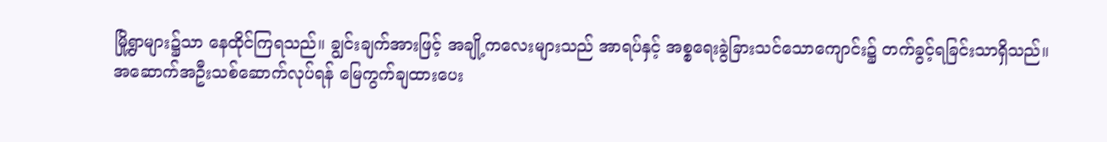မြို့ရွာများ၌သာ နေထိုင်ကြရသည်။ ချွင်းချက်အားဖြင့် အချို့ကလေးများသည် အာရပ်နှင့် အစ္စရေးခွဲခြားသင်သောကျောင်း၌ တက်ခွင့်ရခြင်းသာရှိသည်။
အဆောက်အဦးသစ်ဆောက်လုပ်ရန် မြေကွက်ချထားပေး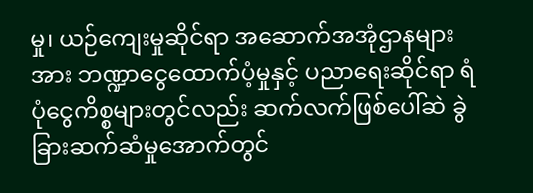မှု၊ ယဉ်ကျေးမှုဆိုင်ရာ အဆောက်အအုံဌာနများအား ဘဏ္ဍာငွေထောက်ပံ့မှုနှင့် ပညာရေးဆိုင်ရာ ရံပုံငွေကိစ္စများတွင်လည်း ဆက်လက်ဖြစ်ပေါ်ဆဲ ခွဲခြားဆက်ဆံမှုအောက်တွင်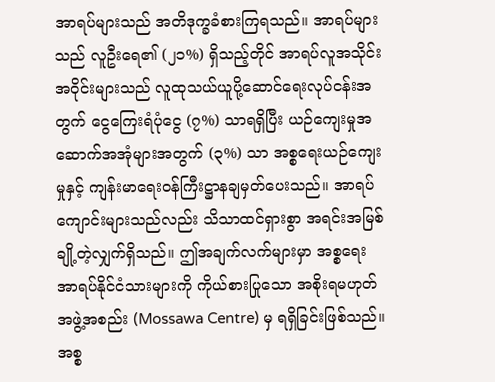အာရပ်များသည် အတိဒုက္ခခံစားကြရသည်။ အာရပ်များသည် လူဦးရေ၏ (၂၁%) ရှိသည့်တိုင် အာရပ်လူအသိုင်းအဝိုင်းများသည် လူထုသယ်ယူပို့ဆောင်ရေးလုပ်ငန်းအတွက် ငွေကြေးရံပုံငွေ (၇%) သာရရှိပြီး ယဉ်ကျေးမှုအဆောက်အအုံများအတွက် (၃%) သာ အစ္စရေးယဉ်ကျေးမှုနှင့် ကျန်းမာရေးဝန်ကြီးဋ္ဌာနချမှတ်ပေးသည်။ အာရပ်ကျောင်းများသည်လည်း သိသာထင်ရှားစွာ အရင်းအမြစ်ချို့တဲ့လျှက်ရှိသည်။ ဤအချက်လက်များမှာ အစ္စရေးအာရပ်နိုင်ငံသားများကို ကိုယ်စားပြုသော အစိုးရမဟုတ် အဖွဲ့အစည်း (Mossawa Centre) မှ ရရှိခြင်းဖြစ်သည်။
အစ္စ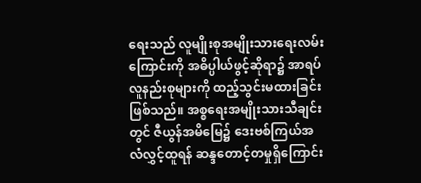ရေးသည် လူမျိုးစုအမျိုးသားရေးလမ်းကြောင်းကို အဓိပ္ပါယ်ဖွင့်ဆိုရာ၌ အာရပ်လူနည်းစုများကို ထည့်သွင်းမထားခြင်းဖြစ်သည်။ အစ္စရေးအမျိုးသားသီချင်းတွင် ဇီယွန်အမိမြေ၌ ဒေးဗစ်ကြယ်အလံလွှင့်ထူရန် ဆန္ဒတောင့်တမှုရှိကြောင်း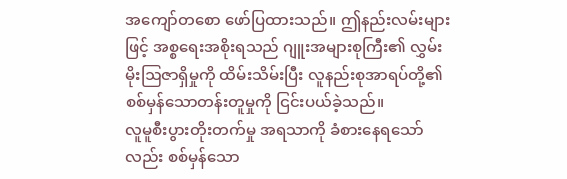အကျော်တစော ဖော်ပြထားသည်။ ဤနည်းလမ်းများဖြင့် အစ္စရေးအစိုးရသည် ဂျူးအများစုကြီး၏ လွှမ်းမိုးဩဇာရှိမှုကို ထိမ်းသိမ်းပြီး လူနည်းစုအာရပ်တို့၏ စစ်မှန်သောတန်းတူမှုကို ငြင်းပယ်ခဲ့သည်။
လူမူစီးပွားတိုးတက်မှု အရသာကို ခံစားနေရသော်လည်း စစ်မှန်သော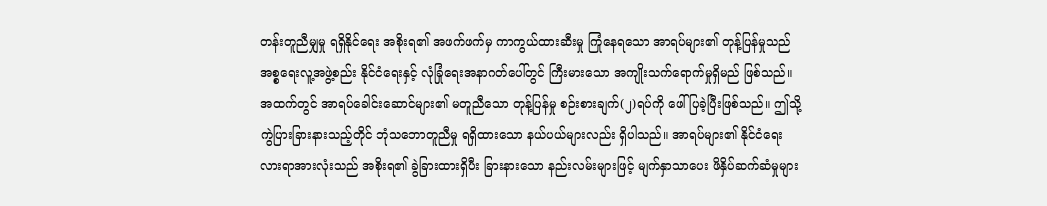တန်းတူညီမျှမှု ရရှိနိုင်ရေး အစိုးရ၏ အဖက်ဖက်မှ ကာကွယ်ထားဆီးမှု ကြုံနေရသော အာရပ်များ၏ တုန့်ပြန်မှုသည် အစ္စရေးလူ့အဖွဲ့စည်း နိုင်ငံရေးနှင့် လုံခြုံရေးအနာဂတ်ပေါ်တွင် ကြီးမားသော အကျိုးသက်ရောက်မှုရှိမည် ဖြစ်သည်။
အထက်တွင် အာရပ်ခေါင်းဆောင်များ၏ မတူညီသော တုန့်ပြန်မှု စဉ်းစားချက်(၂)ရပ်ကို ဖေါ်ပြခဲ့ပြီးဖြစ်သည်။ ဤသို့ကွဲပြားခြားနားသည့်တိုင် ဘုံသဘောတူညီမှု ရရှိထားသော နယ်ပယ်များလည်း ရှိပါသည်။ အာရပ်များ၏ နိုင်ငံရေးလားရာအားလုံးသည် အစိုးရ၏ ခွဲခြားထားရှိပီး ခြားနားသော နည်းလမ်းများဖြင့် မျက်နှာသာပေး ဖိနှိပ်ဆက်ဆံမှုများ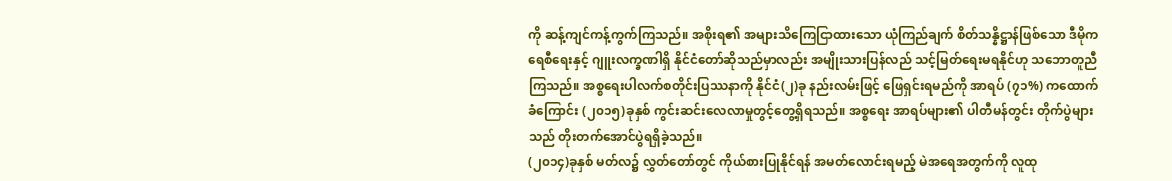ကို ဆန့်ကျင်ကန့်ကွက်ကြသည်။ အစိုးရ၏ အများသိကြေငြာထားသော ယုံကြည်ချက် စိတ်သန္နိဋ္ဌာန်ဖြစ်သော ဒီမိုကရေစီရေးနှင့် ဂျူးလက္ခဏါရှိ နိုင်ငံတော်ဆိုသည်မှာလည်း အမျိုးသားပြန်လည် သင့်မြတ်ရေးမရနိုင်ဟု သဘောတူညီကြသည်။ အစ္စရေးပါလက်စတိုင်းပြဿနာကို နိုင်ငံ(၂)ခု နည်းလမ်းဖြင့် ဖြေရှင်းရမည်ကို အာရပ် (၇၁%) ကထောက်ခံကြောင်း (၂၀၁၅)ခုနှစ် ကွင်းဆင်းလေလာမှုတွင့်တွေ့ရှိရသည်။ အစ္စရေး အာရပ်များ၏ ပါတီမန်တွင်း တိုက်ပွဲများသည် တိုးတက်အောင်ပွဲရရှိခဲ့သည်။
(၂၀၁၄)ခုနှစ် မတ်လ၌ လွှတ်တော်တွင် ကိုယ်စားပြုနိုင်ရန် အမတ်လောင်းရမည့် မဲအရေအတွက်ကို လူထု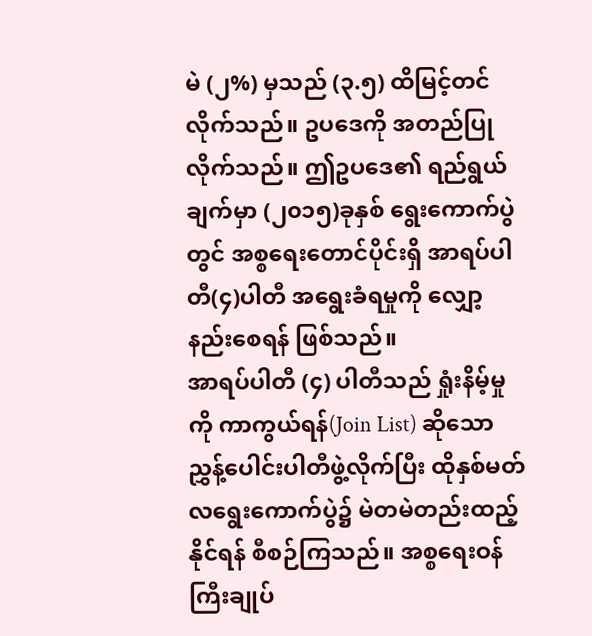မဲ (၂%) မှသည် (၃.၅) ထိမြင့်တင်လိုက်သည်။ ဥပဒေကို အတည်ပြုလိုက်သည်။ ဤဥပဒေ၏ ရည်ရွယ်ချက်မှာ (၂၀၁၅)ခုနှစ် ရွေးကောက်ပွဲတွင် အစ္စရေးတောင်ပိုင်းရှိ အာရပ်ပါတီ(၄)ပါတီ အရွေးခံရမှုကို လျှော့နည်းစေရန် ဖြစ်သည်။
အာရပ်ပါတီ (၄) ပါတီသည် ရှုံးနိမ့်မှုကို ကာကွယ်ရန်(Join List) ဆိုသော ညွှန့်ပေါင်းပါတီဖွဲ့လိုက်ပြီး ထိုနှစ်မတ်လရွေးကောက်ပွဲ၌ မဲတမဲတည်းထည့်နိုင်ရန် စီစဉ်ကြသည်။ အစ္စရေးဝန်ကြီးချုပ်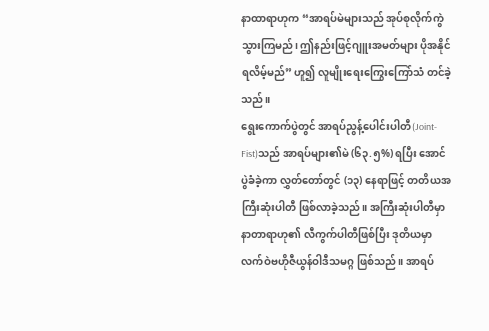နာထာရာဟုက “အာရပ်မဲများသည် အုပ်စုလိုက်ကွဲသွားကြမည်၊ ဤနည်းဖြင့်ဂျူးအမတ်များ ပိုအနိုင်ရလိမ့်မည်” ဟူ၍ လူမျိုးရေးကြွေးကြော်သံ တင်ခဲ့သည်။
ရွေးကောက်ပွဲတွင် အာရပ်ညွန့်ပေါင်းပါတီ(Joint-Fist)သည် အာရပ်များ၏မဲ (၆၃.၅%) ရပြီး အောင်ပွဲခံခဲ့ကာ လွှတ်တော်တွင် (၁၃) နေရာဖြင့် တတိယအကြီးဆုံးပါတီ ဖြစ်လာခဲ့သည်။ အကြီးဆုံးပါတီမှာ နာတာရာဟု၏ လီကွက်ပါတီဖြစ်ပြီး ဒုတိယမှာ လက်ဝဲဗဟိုဇီယွန်ဝါဒီသမဂ္ဂ ဖြစ်သည်။ အာရပ်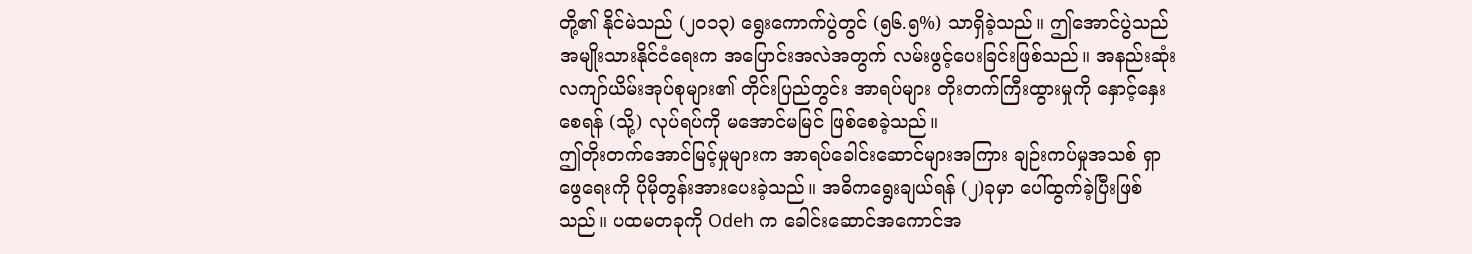တို့၏ နိုင်မဲသည် (၂၀၁၃) ရွေးကောက်ပွဲတွင် (၅၆.၅%) သာရှိခဲ့သည်။ ဤအောင်ပွဲသည် အမျိုးသားနိုင်ငံရေးက အပြောင်းအလဲအတွက် လမ်းဖွင့်ပေးခြင်းဖြစ်သည်။ အနည်းဆုံး လကျာ်ယိမ်းအုပ်စုများ၏ တိုင်းပြည်တွင်း အာရပ်များ တိုးတက်ကြီးထွားမှုကို နှောင့်နှေးစေရန် (သို့) လုပ်ရပ်ကို မအောင်မမြင် ဖြစ်စေခဲ့သည်။
ဤတိုးတက်အောင်မြင့်မှုများက အာရပ်ခေါင်းဆောင်များအကြား ချဉ်းကပ်မှုအသစ် ရှာဖွေရေးကို ပိုမိုတွန်းအားပေးခဲ့သည်။ အဓိကရွေးချယ်ရန် (၂)ခုမှာ ပေါ်ထွက်ခဲ့ပြီးဖြစ်သည်။ ပထမတခုကို Odeh က ခေါင်းဆောင်အကောင်အ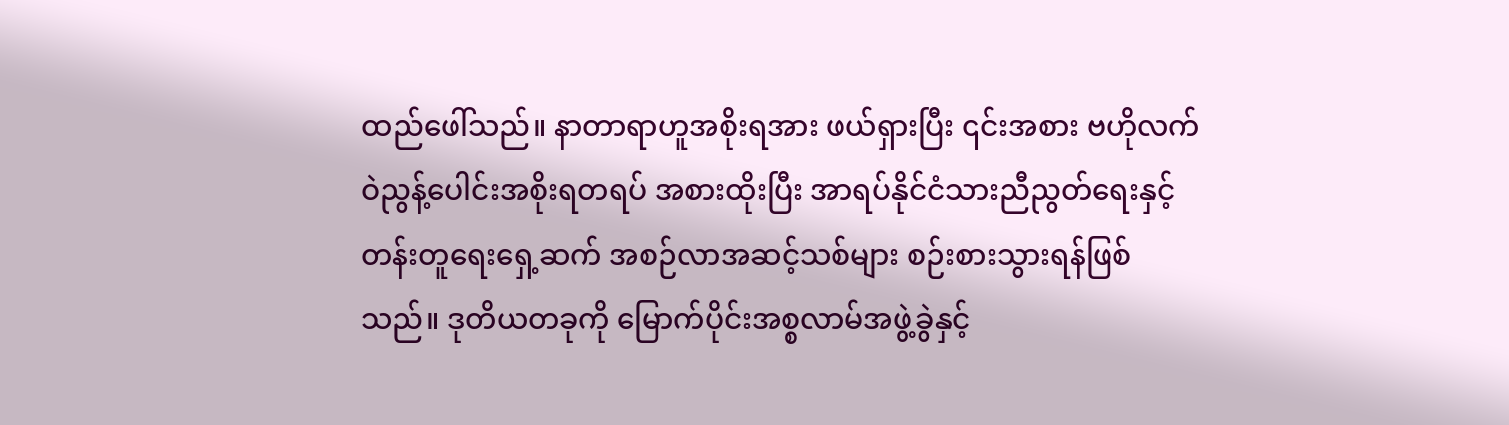ထည်ဖေါ်သည်။ နာတာရာဟူအစိုးရအား ဖယ်ရှားပြီး ၎င်းအစား ဗဟိုလက်ဝဲညွန့်ပေါင်းအစိုးရတရပ် အစားထိုးပြီး အာရပ်နိုင်ငံသားညီညွတ်ရေးနှင့် တန်းတူရေးရှေ့ဆက် အစဉ်လာအဆင့်သစ်များ စဉ်းစားသွားရန်ဖြစ်သည်။ ဒုတိယတခုကို မြောက်ပိုင်းအစ္စလာမ်အဖွဲ့ခွဲနှင့်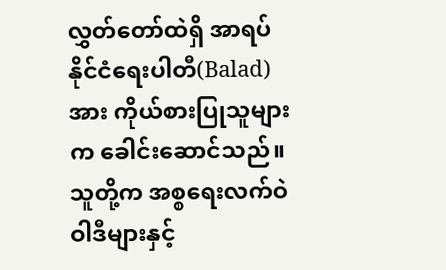လွှတ်တော်ထဲရှိ အာရပ်နိုင်ငံရေးပါတီ(Balad)အား ကိုယ်စားပြုသူများက ခေါင်းဆောင်သည်။ သူတို့က အစ္စရေးလက်ဝဲဝါဒီများနှင့်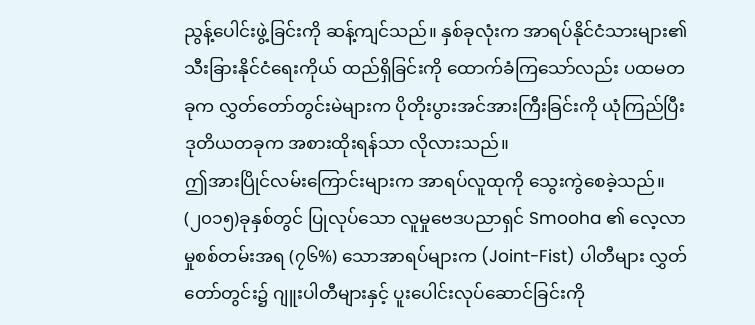ညွန့်ပေါင်းဖွဲ့ခြင်းကို ဆန့်ကျင်သည်။ နှစ်ခုလုံးက အာရပ်နိုင်ငံသားများ၏ သီးခြားနိုင်ငံရေးကိုယ် ထည်ရှိခြင်းကို ထောက်ခံကြသော်လည်း ပထမတခုက လွှတ်တော်တွင်းမဲများက ပိုတိုးပွားအင်အားကြီးခြင်းကို ယုံကြည်ပြီး ဒုတိယတခုက အစားထိုးရန်သာ လိုလားသည်။
ဤအားပြိုင်လမ်းကြောင်းများက အာရပ်လူထုကို သွေးကွဲစေခဲ့သည်။ (၂၀၁၅)ခုနှစ်တွင် ပြုလုပ်သော လူမှုဗေဒပညာရှင် Smooha ၏ လေ့လာမှုစစ်တမ်းအရ (၇၆%) သောအာရပ်များက (Joint-Fist) ပါတီများ လွှတ်တော်တွင်း၌ ဂျူးပါတီများနှင့် ပူးပေါင်းလုပ်ဆောင်ခြင်းကို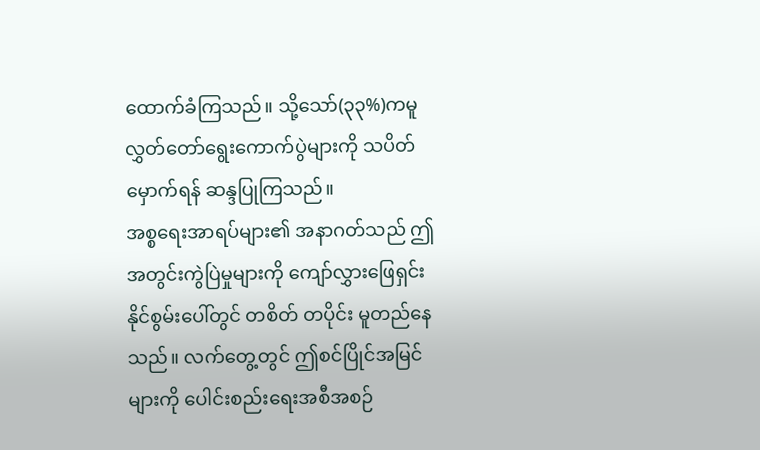ထောက်ခံကြသည်။ သို့သော်(၃၃%)ကမူ လွှတ်တော်ရွေးကောက်ပွဲများကို သပိတ်မှောက်ရန် ဆန္ဒပြုကြသည်။
အစ္စရေးအာရပ်များ၏ အနာဂတ်သည် ဤအတွင်းကွဲပြဲမှုများကို ကျော်လွှားဖြေရှင်းနိုင်စွမ်းပေါ်တွင် တစိတ် တပိုင်း မူတည်နေသည်။ လက်တွေ့တွင် ဤစင်ပြိုင်အမြင်များကို ပေါင်းစည်းရေးအစီအစဉ်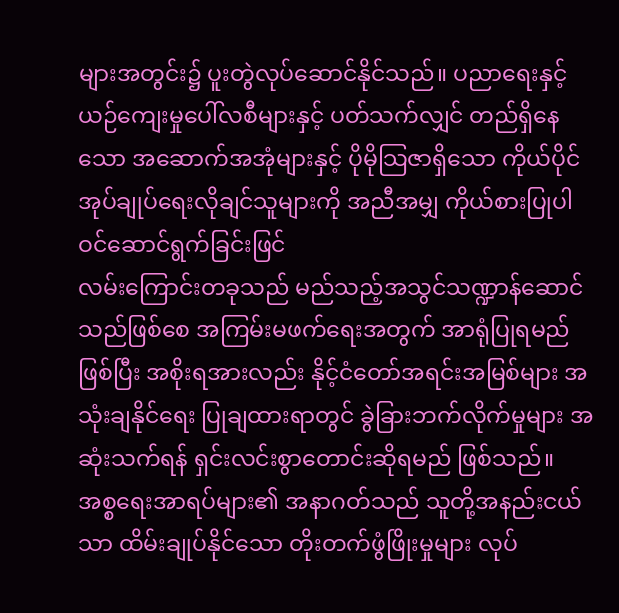များအတွင်း၌ ပူးတွဲလုပ်ဆောင်နိုင်သည်။ ပညာရေးနှင့် ယဉ်ကျေးမှုပေါ်လစီများနှင့် ပတ်သက်လျှင် တည်ရှိနေသော အဆောက်အအုံများနှင့် ပိုမိုသြဇာရှိသော ကိုယ်ပိုင်အုပ်ချုပ်ရေးလိုချင်သူများကို အညီအမျှ ကိုယ်စားပြုပါဝင်ဆောင်ရွက်ခြင်းဖြင်
လမ်းကြောင်းတခုသည် မည်သည့်အသွင်သဏ္ဍာန်ဆောင်သည်ဖြစ်စေ အကြမ်းမဖက်ရေးအတွက် အာရုံပြုရမည်ဖြစ်ပြီး အစိုးရအားလည်း နိုင့်ငံတော်အရင်းအမြစ်များ အသုံးချနိုင်ရေး ပြုချထားရာတွင် ခွဲခြားဘက်လိုက်မှုများ အဆုံးသက်ရန် ရှင်းလင်းစွာတောင်းဆိုရမည် ဖြစ်သည်။
အစ္စရေးအာရပ်များ၏ အနာဂတ်သည် သူတို့အနည်းငယ်သာ ထိမ်းချုပ်နိုင်သော တိုးတက်ဖွံဖြိုးမှုများ လုပ်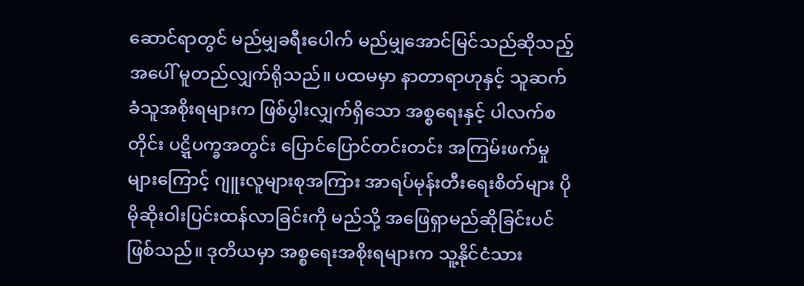ဆောင်ရာတွင် မည်မျှခရီးပေါက် မည်မျှအောင်မြင်သည်ဆိုသည့်အပေါ် မူတည်လျှက်ရိုသည်။ ပထမမှာ နာတာရာဟုနှင့် သူဆက်ခံသူအစိုးရများက ဖြစ်ပွါးလျှက်ရှိသော အစ္စရေးနှင့် ပါလက်စတိုင်း ပဋ္ဋိပက္ခအတွင်း ပြောင်ပြောင်တင်းတင်း အကြမ်းဖက်မှုများကြောင့် ဂျူးလူများစုအကြား အာရပ်မုန်းတီးရေးစိတ်များ ပိုမိုဆိုးဝါးပြင်းထန်လာခြင်းကို မည်သို့ အဖြေရှာမည်ဆိုခြင်းပင်ဖြစ်သည်။ ဒုတိယမှာ အစ္စရေးအစိုးရများက သူ့နိုင်ငံသား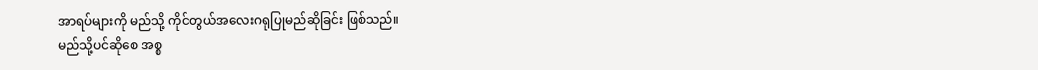အာရပ်များကို မည်သို့ ကိုင်တွယ်အလေးဂရုပြုမည်ဆိုခြင်း ဖြစ်သည်။
မည်သို့ပင်ဆိုစေ အစ္စ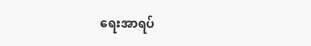ရေးအာရပ်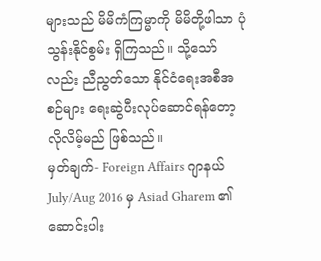များသည် မိမိကံကြမ္မာကို မိမိတို့ဖါသာ ပုံသွန်းနိုင်စွမ်း ရှိကြသည်။ သို့သော်လည်း ညီညွတ်သော နိုင်ငံရေးအစီအစဉ်များ ရေးဆွဲပီးလုပ်ဆောင်ရန်တော့ လိုလိမ့်မည် ဖြစ်သည်။
မှတ်ချက်- Foreign Affairs ဂျာနယ် July/Aug 2016 မှ Asiad Gharem ၏ ဆောင်းပါး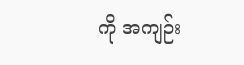ကို အကျဉ်း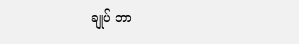ချုပ် ဘာ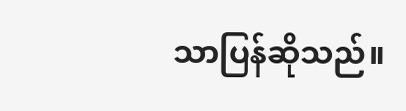သာပြန်ဆိုသည်။